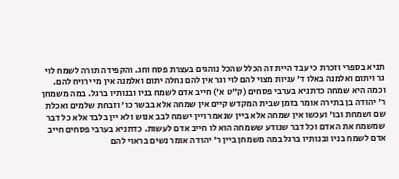תניא בספרי וזכרת כי עבד היית זה הכלל שהכל נוהגים בעצרת פסח וחג. והקפידה תורה לשמח לוי גר ויתום ואלמנה באלו ד' עניות מצוי להם לוי וגר אין להם נחלה יתום ואלמנה אין מי ירויח להם. וכמה היא שמחה כדתניא בערבי פסחים (ק"ט א') חייב אדם לשמח בניו ובנותיו ברגל. במה משמחן ר' יהודה בן בתירה אומר בזמן שבית המקדש קיים אין שמחה אלא בבשר כו' וזבחת שלמים ואכלת שם ושמחת ובו' ועכשו אין שמחה אלא ביין שנאמר ויין ישמח לבב אנוש ולא יין בלבד אלא כל דבר שמשמח את האדם וכל דבר שנודע ששמחה הוא לו חייב אדם לעשות. כדתניא בערבי פסחים חייב אדם לשמח בניו ובנותיו ברגל במה משמחן ביין ר' יהודה אומר נשים בראוי להם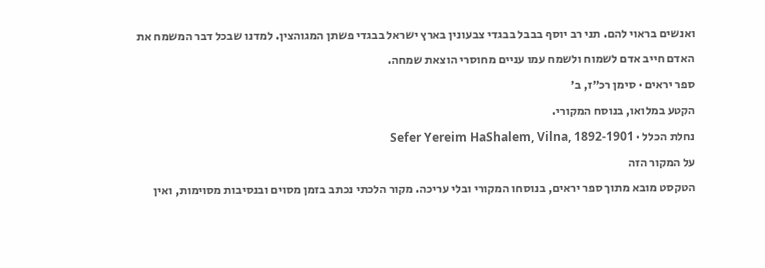ואנשים בראוי להם. תני רב יוסף בבבל בבגדי צבעונין בארץ ישראל בבגדי פשתן המגוהצין. למדנו שבכל דבר המשמח את האדם חייב אדם לשמוח ולשמח עמו עניים מחוסרי הוצאת שמחה.
ספר יראים · סימן רכ״ז, ב׳
הקטע במלואו, בנוסח המקורי.
נחלת הכלל · Sefer Yereim HaShalem, Vilna, 1892-1901
על המקור הזה
הטקסט מובא מתוך ספר יראים, בנוסחו המקורי ובלי עריכה. מקור הלכתי נכתב בזמן מסוים ובנסיבות מסוימות, ואין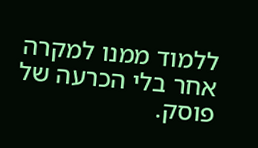ללמוד ממנו למקרה אחר בלי הכרעה של פוסק.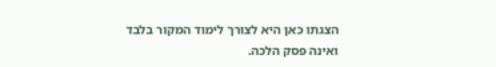הצגתו כאן היא לצורך לימוד המקור בלבד ואינה פסק הלכה.